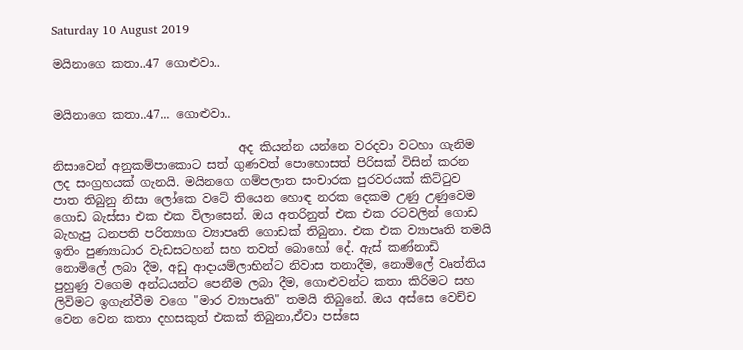Saturday 10 August 2019

මයිනාගෙ කතා..47 ගොළුවා..


මයිනාගෙ කතා..47... ගොළුවා..

                               අද කියන්න යන්නෙ වරදවා වටහා ගැනිම නිසාවෙන් අනුකම්පාකොට සත් ගුණවත් පොහොසත් පිරිසක් විසින් කරන ලද සංග්‍රහයක් ගැනයි. මයිනගෙ ගම්පලාත සංචාරක පුරවරයක් කිට්ටුව පාත තිබුනු නිසා ලෝකෙ වටේ තියෙන හොඳ නරක දෙකම උණු උණුවෙම ගොඩ බැස්සා එක එක විලාසෙන්. ඔය අතරිනුත් එක එක රටවලින් ගොඩ බැහැපු ධනපති පරිත්‍යාග ව්‍යාපෘති ගොඩක් තිබුනා. එක එක ව්‍යාපෘති තමයි ඉතිං පුණ්‍යාධාර වැඩසටහන් සහ තවත් බොහෝ දේ. ඇස් කණ්නාඩි නොමිලේ ලබා දීම, අඩු ආදායම්ලාභින්ට නිවාස තනාදීම, නොමිලේ වෘත්තිය පුහුණු වගෙම අන්ධයන්ට පෙනීම ලබා දීම, ගොළුවන්ට කතා කිරිමට සහ ලිවිමට ඉගැන්වීම වගෙ "මාර ව්‍යාපෘති" තමයි තිබුනේ. ඔය අස්සෙ වෙච්ච වෙන වෙන කතා දහසකුත් එකක් තිබුනා,ඒවා පස්සෙ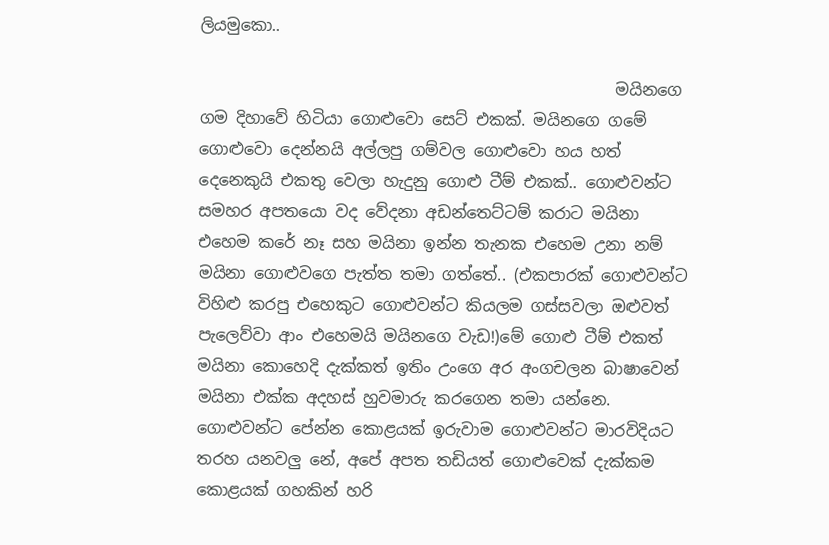ලියමුකො..

                                                    මයිනගෙ ගම දිහාවේ හිටියා ගොළුවො සෙට් එකක්. මයිනගෙ ගමේ ගොළුවො දෙන්නයි අල්ලපු ගම්වල ගොළුවො හය හත් දෙනෙකුයි එකතු වෙලා හැදුනු ගොළු ටීම් එකක්.. ගොළුවන්ට සමහර අපතයො වද වේදනා අඩන්තෙට්ටම් කරාට මයිනා එහෙම කරේ නෑ සහ මයිනා ඉන්න තැනක එහෙම උනා නම් මයිනා ගොළුවගෙ පැත්ත තමා ගත්තේ.. (එකපාරක් ගොළුවන්ට විහිළු කරපු එහෙකුට ගොළුවන්ට කියලම ගස්සවලා ඔළුවත් පැලෙව්වා ආං එහෙමයි මයිනගෙ වැඩ!)මේ ගොළු ටීම් එකත් මයිනා කොහෙදි දැක්කත් ඉතිං උංගෙ අර අංගචලන බාෂාවෙන් මයිනා එක්ක අදහස් හුවමාරු කරගෙන තමා යන්නෙ. ගොළුවන්ට පේන්න කොළයක් ඉරුවාම ගොළුවන්ට මාරවිදියට තරහ යනවලු නේ, අපේ අපත තඩියත් ගොළුවෙක් දැක්කම කොළයක් ගහකින් හරි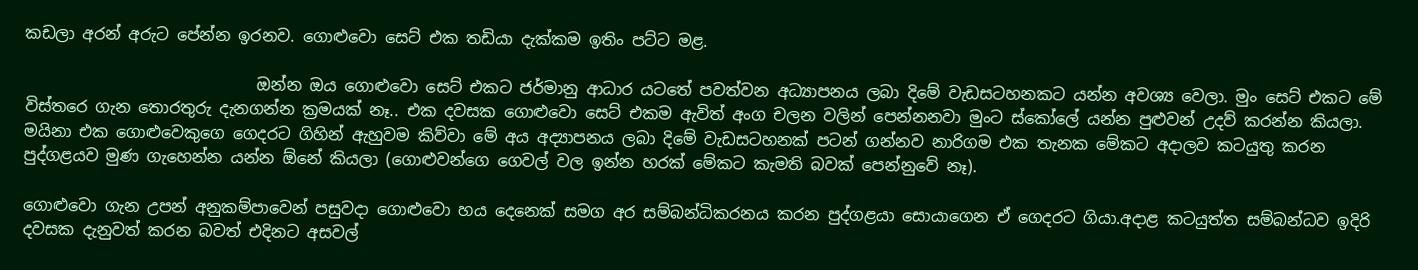කඩලා අරන් අරුට පේන්න ඉරනව. ගොළුවො සෙට් එක තඩියා දැක්කම ඉතිං පට්ට මළ.

                             ඔන්න ඔය ගොළුවො සෙට් එකට ජර්මානු ආධාර යටතේ පවත්වන අධ්‍යාපනය ලබා දිමේ වැඩසටහනකට යන්න අවශ්‍ය වෙලා. මුං සෙට් එකට මේ විස්තරෙ ගැන තොරතුරු දැනගන්න ක්‍රමයක් නෑ.. එක දවසක ගොළුවො සෙට් එකම ඇවිත් අංග චලන වලින් පෙන්නනවා මුංට ස්කෝලේ යන්න පුළුවන් උදව් කරන්න කියලා. මයිනා එක ගොළුවෙකුගෙ ගෙදරට ගිහින් ඇහුවම කිව්වා මේ අය අද්‍යාපනය ලබා දිමේ වැඩසටහනක් පටන් ගන්නව නාරිගම එක තැනක මේකට අදාලව කටයුතු කරන පුද්ගළයව මුණ ගැහෙන්න යන්න ඕනේ කියලා (ගොළුවන්ගෙ ගෙවල් වල ඉන්න හරක් මේකට කැමති බවක් පෙන්නුවේ නෑ).

ගොළුවො ගැන උපන් අනුකම්පාවෙන් පසුවදා ගොළුවො හය දෙනෙක් සමග අර සම්බන්ධිකරනය කරන පුද්ගළයා සොයාගෙන ඒ ගෙදරට ගියා.අදාළ කටයුත්ත සම්බන්ධව ඉදිරි දවසක දැනුවත් කරන බවත් එදිනට අසවල්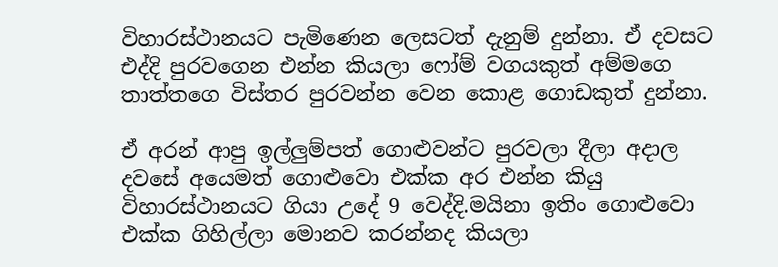විහාරස්ථානයට පැමිණෙන ලෙසටත් දැනුම් දුන්නා. ඒ දවසට එද්දි පුරවගෙන එන්න කියලා ෆෝම් වගයකුත් අම්මගෙ තාත්තගෙ විස්තර පුරවන්න වෙන කොළ ගොඩකුත් දුන්නා.

ඒ අරන් ආපු ඉල්ලුම්පත් ගොළුවන්ට පුරවලා දීලා අදාල දවසේ අයෙමත් ගොළුවො එක්ක අර එන්න කියු විහාරස්ථානයට ගියා උදේ 9 වෙද්දි.මයිනා ඉතිං ගොළුවො එක්ක ගිහිල්ලා මොනව කරන්නද කියලා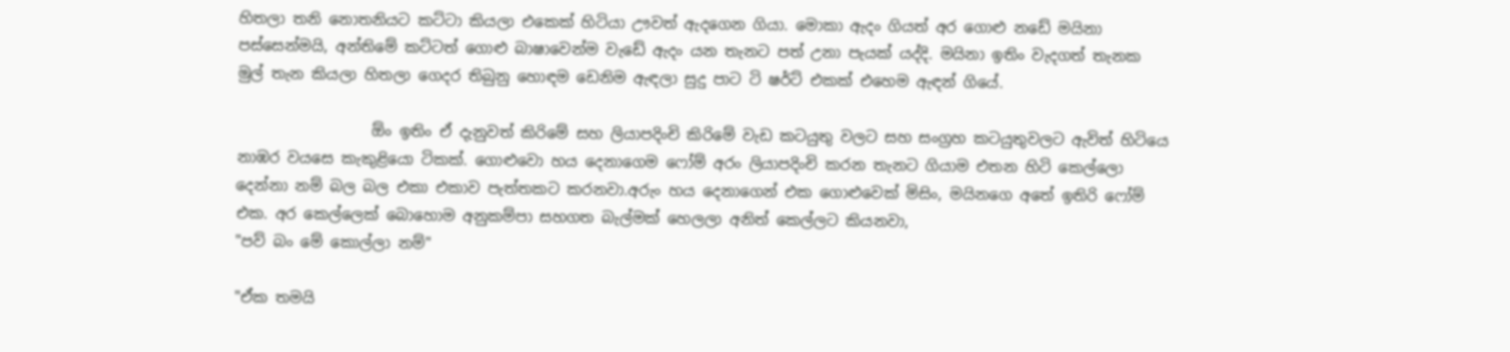හිතලා තනි නොතනියට කට්ටා කියලා එකෙක් හිටියා ඌවත් ඇදගෙන ගියා. මොකා ඇදං ගියත් අර ගොළු නඩේ මයිනා පස්සෙන්මයි, අන්තිමේ කට්ටත් ගොළු බාෂාවෙන්ම වැඩේ ඇදං යන තැනට පත් උනා පැයක් යද්දි. මයිනා ඉතිං වැදගත් තැනක මුල් තැන කියලා හිතලා ගෙදර තිබුනු හොඳම ඩෙනිම ඇඳලා සුදු පාට ටි ෂර්ට් එකක් එහෙම ඇඳන් ගියේ.

                  ඕං ඉතිං ඒ දැනුවත් කිරිමේ සහ ලියාපදිංචි කිරිමේ වැඩ කටයුතු වලට සහ සංග්‍රහ කටයුතුවලට ඇවිත් හිටියෙ නාඹර වයසෙ කැකුළියො ටිකක්. ගොළුවො හය දෙනාගෙම ෆෝම් අරං ලියාපදිංචි කරන තැනට ගියාම එතන හිටි කෙල්ලො දෙන්නා නම් බල බල එකා එකාව පැත්තකට කරනවා.අරුං හය දෙනාගෙන් එක ගොළුවෙක් මිසිං, මයිනගෙ අතේ ඉතිරි ෆෝම් එක. අර කෙල්ලෙක් බොහොම අනුකම්පා සහගත බැල්මක් හෙලලා අනිත් කෙල්ලට කියනවා,
"පව් බං මේ කොල්ලා නම්"

"ඒක තමයි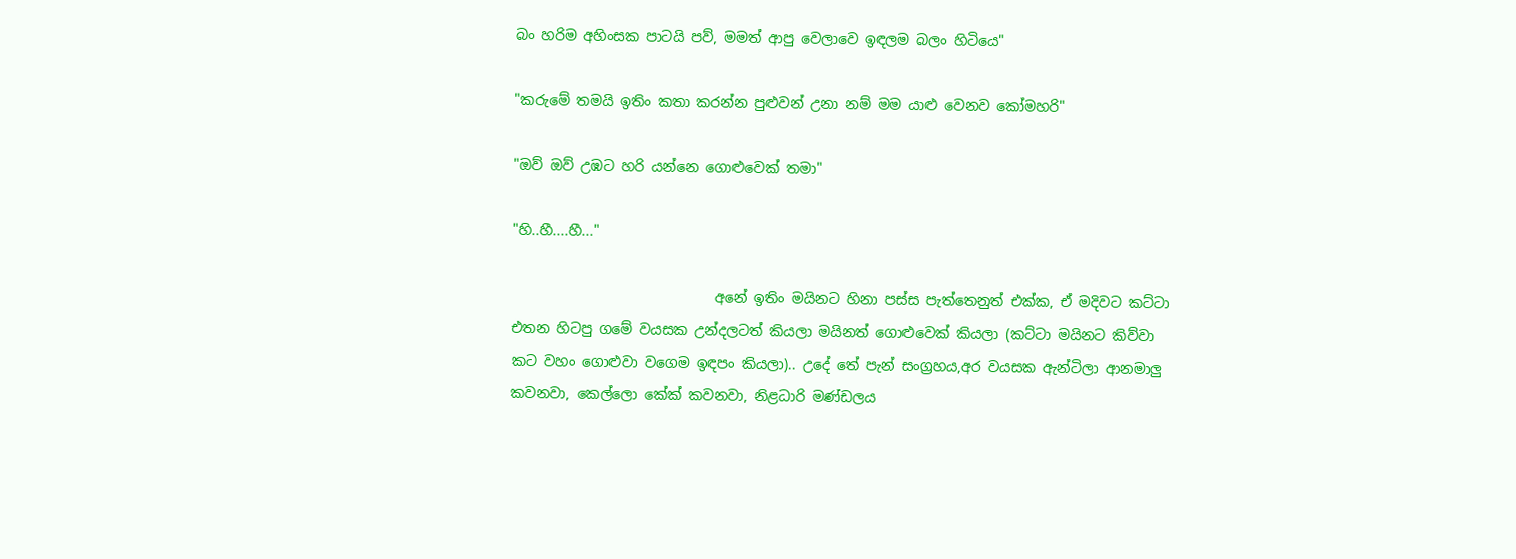බං හරිම අහිංසක පාටයි පව්, මමත් ආපු වෙලාවෙ ඉඳලම බලං හිටියෙ"

"කරුමේ තමයි ඉතිං කතා කරන්න පුළුවන් උනා නම් මම යාළු වෙනව කෝමහරි"

"ඔව් ඔව් උඹට හරි යන්නෙ ගොළුවෙක් තමා"

"හි..හී....හී..."

                             අනේ ඉතිං මයිනට හිනා පස්ස පැත්තෙනුත් එක්ක, ඒ මදිවට කට්ටා එතන හිටපු ගමේ වයසක උන්දලටත් කියලා මයිනත් ගොළුවෙක් කියලා (කට්ටා මයිනට කිව්වා කට වහං ගොළුවා වගෙම ඉඳපං කියලා).. උදේ තේ පැන් සංග්‍රහය,අර වයසක ඇන්ටිලා ආනමාලු කවනවා, කෙල්ලො කේක් කවනවා, නිළධාරි මණ්ඩලය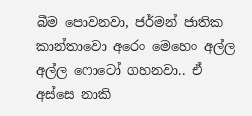බීම පොවනවා, ජර්මන් ජාතික කාන්තාවො අරෙං මෙහෙං අල්ල අල්ල ෆොටෝ ගහනවා.. ඒ අස්සෙ නාකි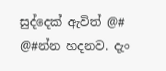සුද්දෙක් ඇවිත් @# @#න්න හදනව. දැං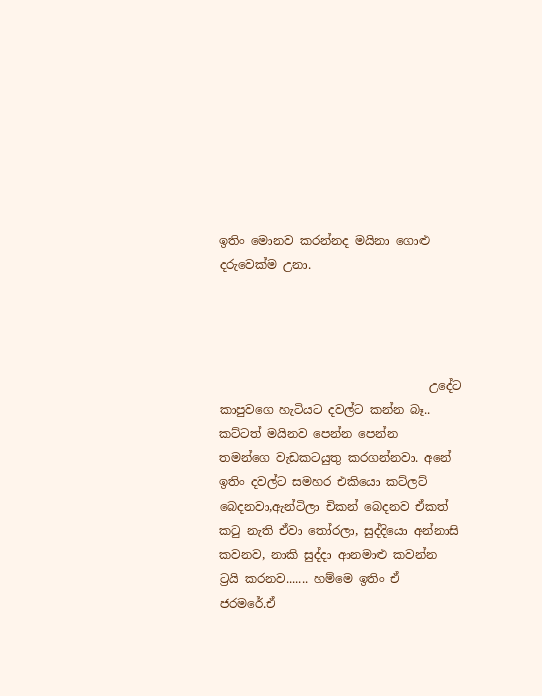ඉතිං මොනව කරන්නද මයිනා ගොළු දරුවෙක්ම උනා.




                                   උදේට කාපුවගෙ හැටියට දවල්ට කන්න බෑ.. කට්ටත් මයිනව පෙන්න පෙන්න   තමන්ගෙ වැඩකටයුතු කරගන්නවා. අනේ ඉතිං දවල්ට සමහර එකියො කට්ලට් බෙදනවා,ඇන්ටිලා චිකන් බෙදනව ඒකත් කටු නැති ඒවා තෝරලා, සුද්දියො අන්නාසි කවනව, නාකි සුද්දා ආනමාළු කවන්න ට්‍රයි කරනව....... හම්මෙ ඉතිං ඒ ජරමරේ.ඒ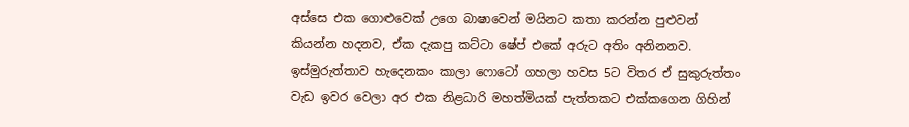අස්සෙ එක ගොළුවෙක් උගෙ බාෂාවෙන් මයිනට කතා කරන්න පුළුවන් කියන්න හදනව, ඒක දැකපු කට්ටා ෂේප් එකේ අරුට අතිං අනිනනව. ඉස්මුරුත්තාව හැදෙනකං කාලා ෆොටෝ ගහලා හවස 5ට විතර ඒ සුකුරුත්තං වැඩ ඉවර වෙලා අර එක නිළධාරි මහත්මියක් පැත්තකට එක්කගෙන ගිහින්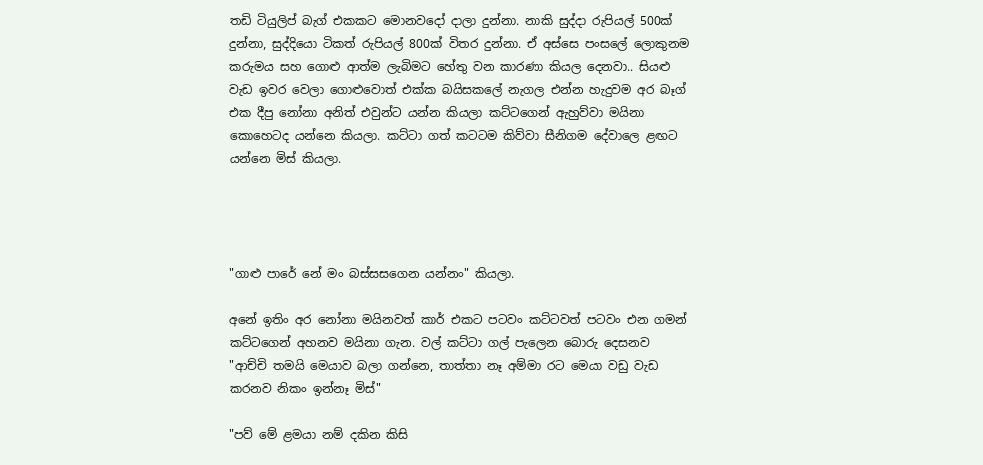තඩි ටියුලිප් බැග් එකකට මොනවදෝ දාලා දුන්නා. නාකි සුද්දා රුපියල් 500ක් දුන්නා, සුද්දියො ටිකත් රුපියල් 800ක් විතර දුන්නා. ඒ අස්සෙ පංසලේ ලොකුනම කරුමය සහ ගොළු ආත්ම ලැබිමට හේතු වන කාරණා කියල දෙනවා.. සියළු වැඩ ඉවර වෙලා ගොළුවොත් එක්ක බයිසකලේ නැගල එන්න හැදුවම අර බෑග් එක දීපු නෝනා අනිත් එවුන්ට යන්න කියලා කට්ටගෙන් ඇහුව්වා මයිනා කොහෙටද යන්නෙ කියලා. කට්ටා ගත් කටටම කිව්වා සීනිගම දේවාලෙ ළඟට යන්නෙ මිස් කියලා.




"ගාළු පාරේ නේ මං බස්සසගෙන යන්නං" කියලා.

අනේ ඉතිං අර නෝනා මයිනවත් කාර් එකට පටවං කට්ටවත් පටවං එන ගමන් කට්ටගෙන් අහනව මයිනා ගැන. වල් කට්ටා ගල් පැලෙන බොරු දෙසනව
"ආච්චි තමයි මෙයාව බලා ගන්නෙ, තාත්තා නෑ අම්මා රට මෙයා වඩු වැඩ කරනව නිකං ඉන්නෑ මිස්"

"පව් මේ ළමයා නම් දකින කිසි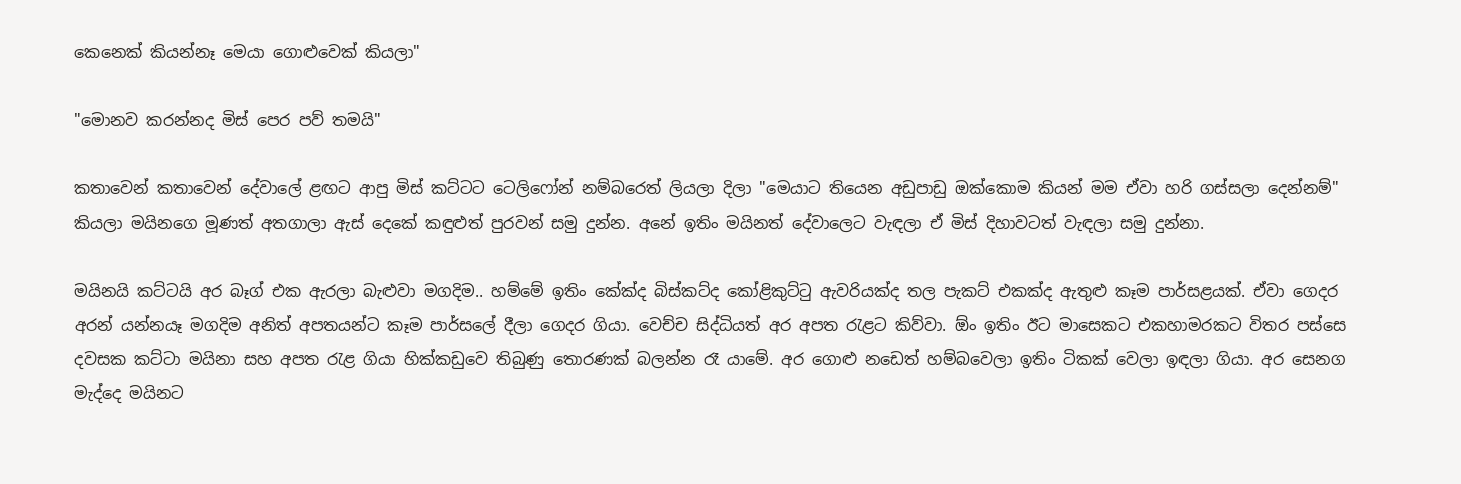කෙනෙක් කියන්නෑ මෙයා ගොළුවෙක් කියලා"

"මොනව කරන්නද මිස් පෙර පව් තමයි"

කතාවෙන් කතාවෙන් දේවාලේ ළඟට ආපු මිස් කට්ටට ටෙලිෆෝන් නම්බරෙත් ලියලා දිලා "මෙයාට තියෙන අඩුපාඩු ඔක්කොම කියන් මම ඒවා හරි ගස්සලා දෙන්නම්" කියලා මයිනගෙ මූණත් අතගාලා ඇස් දෙකේ කඳුළුත් පුරවන් සමු දුන්න. අනේ ඉතිං මයිනත් දේවාලෙට වැඳලා ඒ මිස් දිහාවටත් වැඳලා සමු දුන්නා.

මයිනයි කට්ටයි අර බෑග් එක ඇරලා බැළුවා මගදිම.. හම්මේ ඉතිං කේක්ද බිස්කට්ද කෝළිකුට්ටු ඇවරියක්ද තල පැකට් එකක්ද ඇතුළු කෑම පාර්සළයක්. ඒවා ගෙදර අරන් යන්නයෑ මගදිම අනිත් අපතයන්ට කෑම පාර්සලේ දීලා ගෙදර ගියා. වෙච්ච සිද්ධියත් අර අපත රැළට කිව්වා. ඕං ඉතිං ඊට මාසෙකට එකහාමරකට විතර පස්සෙ දවසක කට්ටා මයිනා සහ අපත රැළ ගියා හික්කඩුවෙ තිබුණු තොරණක් බලන්න රෑ යාමේ. අර ගොළු නඩෙත් හම්බවෙලා ඉතිං ටිකක් වෙලා ඉඳලා ගියා. අර සෙනග මැද්දෙ මයිනට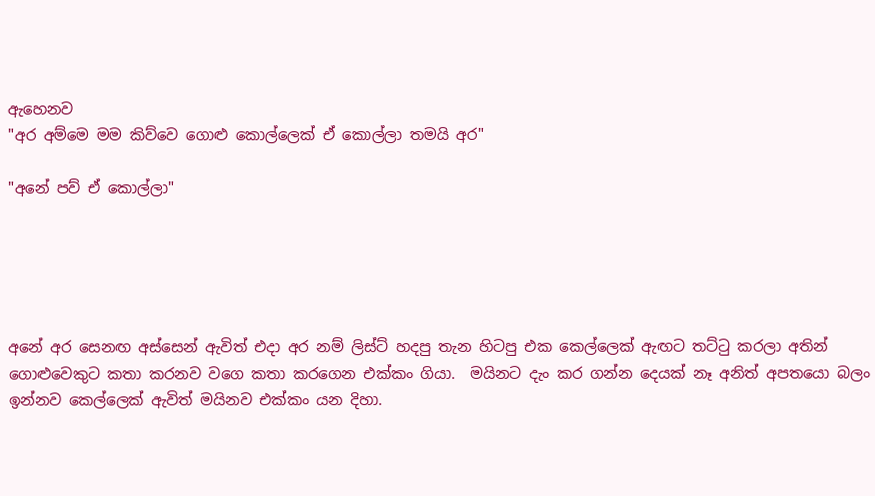ඇහෙනව
"අර අම්මෙ මම කිව්වෙ ගොළු කොල්ලෙක් ඒ කොල්ලා තමයි අර"

"අනේ පව් ඒ කොල්ලා"





අනේ අර සෙනඟ අස්සෙන් ඇවිත් එදා අර නම් ලිස්ට් හදපු තැන හිටපු එක කෙල්ලෙක් ඇඟට තට්ටු කරලා අතින් ගොළුවෙකුට කතා කරනව වගෙ කතා කරගෙන එක්කං ගියා.  මයිනට දැං කර ගන්න දෙයක් නෑ අනිත් අපතයො බලං ඉන්නව කෙල්ලෙක් ඇවිත් මයිනව එක්කං යන දිහා.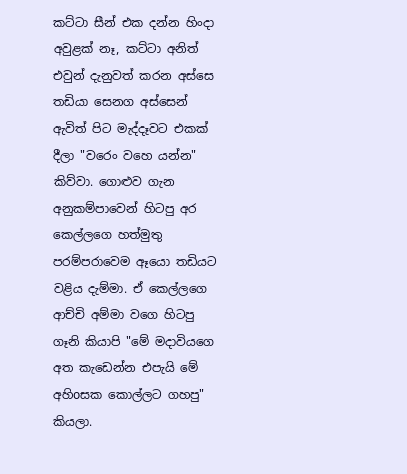කට්ටා සීන් එක දන්න හිංදා අවුළක් නෑ, කට්ටා අනිත් එවුන් දැනුවත් කරන අස්සෙ තඩියා සෙනග අස්සෙන් ඇවිත් පිට මැද්දෑවට එකක් දීලා "වරෙං වහෙ යන්න" කිව්වා. ගොළුව ගැන අනුකම්පාවෙන් හිටපු අර කෙල්ලගෙ හත්මුතු පරම්පරාවෙම ඈයො තඩියට වළිය දැම්මා. ඒ කෙල්ලගෙ ආච්චි අම්මා වගෙ හිටපු ගෑනි කියාපි "මේ මදාවියගෙ අත කැඩෙන්න එපැයි මේ අහිoසක කොල්ලට ගහපු" කියලා.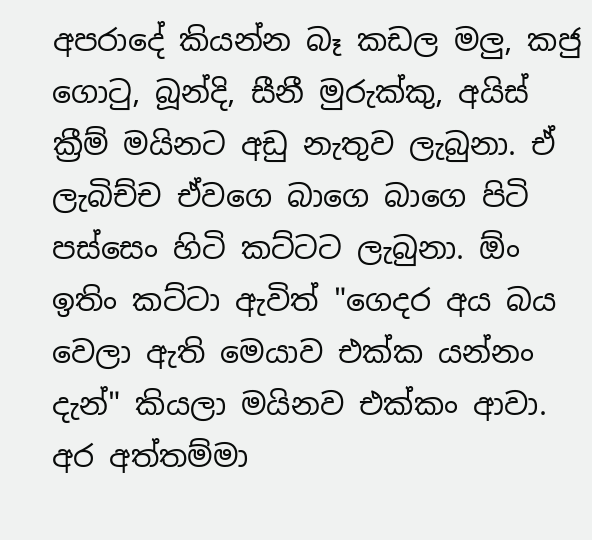අපරාදේ කියන්න බෑ කඩල මලු, කජු ගොටු, බූන්දි, සීනී මුරුක්කු, අයිස් ක්‍රීම් මයිනට අඩු නැතුව ලැබුනා. ඒ ලැබිච්ච ඒවගෙ බාගෙ බාගෙ පිටි පස්සෙං හිටි කට්ටට ලැබුනා. ඕං ඉතිං කට්ටා ඇවිත් "ගෙදර අය බය වෙලා ඇති මෙයාව එක්ක යන්නං දැන්" කියලා මයිනව එක්කං ආවා. අර අත්තම්මා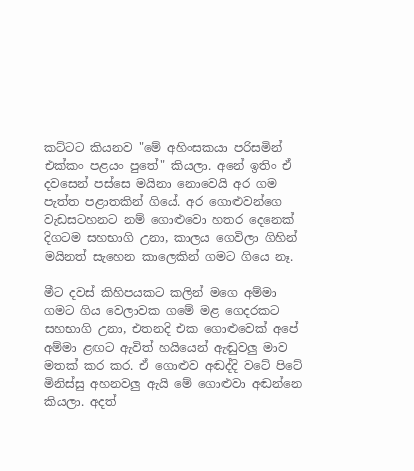කට්ටට කියනව "මේ අහිංසකයා පරිසමින් එක්කං පළයං පුතේ" කියලා. අනේ ඉතිං ඒ දවසෙන් පස්සෙ මයිනා නොවෙයි අර ගම පැත්ත පළාතකින් ගියේ. අර ගොළුවන්ගෙ වැඩසටහනට නම් ගොළුවො හතර දෙනෙක් දිගටම සහභාගි උනා, කාලය ගෙවිලා ගිහින් මයිනත් සැහෙන කාලෙකින් ගමට ගියෙ නෑ.

මීට දවස් කිහිපයකට කලින් මගෙ අම්මා ගමට ගිය වෙලාවක ගමේ මළ ගෙදරකට සහභාගි උනා, එතනදි එක ගොළුවෙක් අපේ අම්මා ළඟට ඇවිත් හයියෙන් ඇඬුවලු මාව මතක් කර කර. ඒ ගොළුව අඬද්දි වටේ පිටේ මිනිස්සු අහනවලු ඇයි මේ ගොළුවා අඬන්නෙ කියලා. අදත්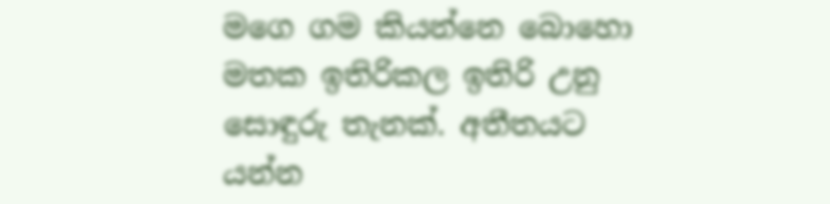මගෙ ගම කියන්නෙ බොහො මතක ඉතිරිකල ඉතිරි උනු සොඳුරු තැනක්. අතීතයට යන්න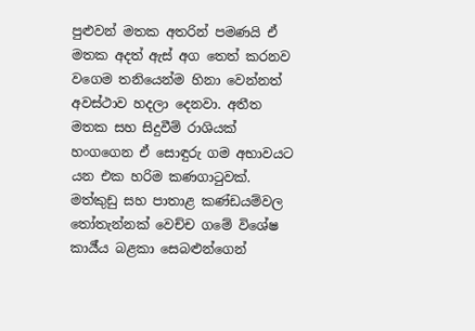පුළුවන් මතක අතරින් පමණයි ඒ මතක අදත් ඇස් අග තෙත් කරනව වගෙම තනියෙන්ම හිනා වෙන්නත් අවස්ථාව හදලා දෙනවා. අතීත මතක සහ සිදුවීම් රාශියක් හංගගෙන ඒ සොඳුරු ගම අභාවයට යන එක හරිම කණගාටුවක්. මත්කුඩු සහ පාතාළ කණ්ඩයම්වල තෝතැන්නක් වෙච්ච ගමේ විශේෂ කාර්‍ය්ය බළකා සෙබළුන්ගෙන්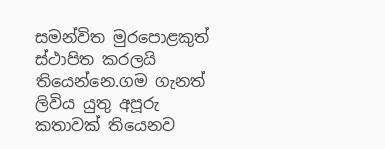සමන්විත මුරපොළකුත් ස්ථාපිත කරලයි තියෙන්නෙ.ගම ගැනත් ලිවිය යුතු අපූරු කතාවක් තියෙනව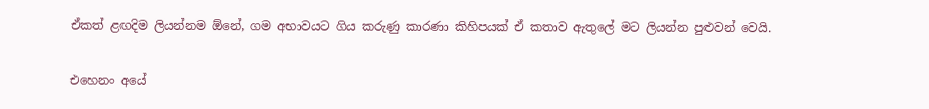ඒකත් ළඟදිම ලියන්නම ඕනේ, ගම අභාවයට ගිය කරුණු කාරණා කිහිපයක් ඒ කතාව ඇතුලේ මට ලියන්න පුළුවන් වෙයි.

එහෙනං අයේ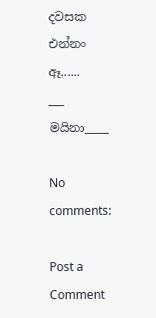දවසක එන්නං ඈ......
___
මයිනා____

No comments:

Post a Comment